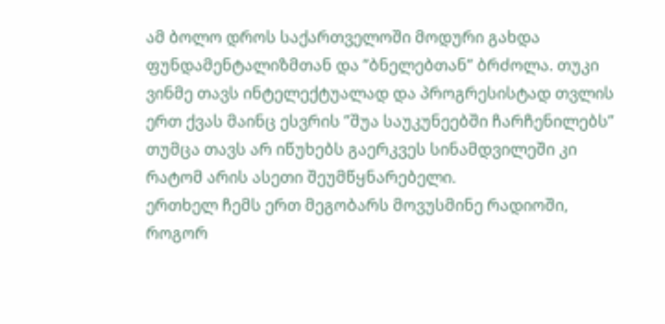ამ ბოლო დროს საქართველოში მოდური გახდა ფუნდამენტალიზმთან და ”ბნელებთან” ბრძოლა. თუკი ვინმე თავს ინტელექტუალად და პროგრესისტად თვლის ერთ ქვას მაინც ესვრის ”შუა საუკუნეებში ჩარჩენილებს” თუმცა თავს არ იწუხებს გაერკვეს სინამდვილეში კი რატომ არის ასეთი შეუმწყნარებელი.
ერთხელ ჩემს ერთ მეგობარს მოვუსმინე რადიოში, როგორ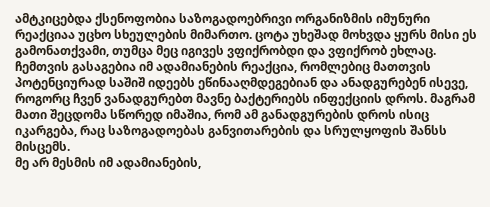ამტკიცებდა ქსენოფობია საზოგადოებრივი ორგანიზმის იმუნური რეაქციაა უცხო სხეულების მიმართო. ცოტა უხეშად მოხვდა ყურს მისი ეს გამონათქვამი, თუმცა მეც იგივეს ვფიქრობდი და ვფიქრობ ეხლაც. ჩემთვის გასაგებია იმ ადამიანების რეაქცია, რომლებიც მათთვის პოტენციურად საშიშ იდეებს ეწინააღმდეგებიან და ანადგურებენ ისევე, როგორც ჩვენ ვანადგურებთ მავნე ბაქტერიებს ინფექციის დროს. მაგრამ მათი შეცდომა სწორედ იმაშია, რომ ამ განადგურების დროს ისიც იკარგება, რაც საზოგადოებას განვითარების და სრულყოფის შანსს მისცემს.
მე არ მესმის იმ ადამიანების,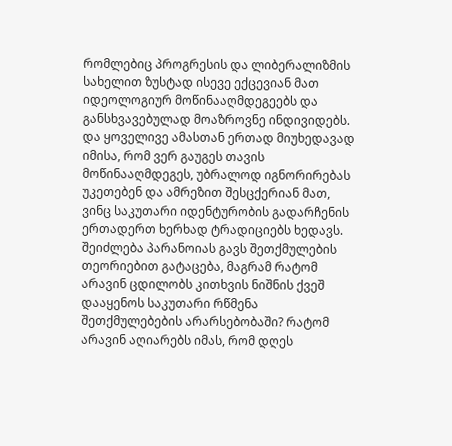რომლებიც პროგრესის და ლიბერალიზმის სახელით ზუსტად ისევე ექცევიან მათ იდეოლოგიურ მოწინააღმდეგეებს და განსხვავებულად მოაზროვნე ინდივიდებს. და ყოველივე ამასთან ერთად მიუხედავად იმისა, რომ ვერ გაუგეს თავის მოწინააღმდეგეს, უბრალოდ იგნორირებას უკეთებენ და ამრეზით შესცქერიან მათ, ვინც საკუთარი იდენტურობის გადარჩენის ერთადერთ ხერხად ტრადიციებს ხედავს.
შეიძლება პარანოიას გავს შეთქმულების თეორიებით გატაცება, მაგრამ რატომ არავინ ცდილობს კითხვის ნიშნის ქვეშ დააყენოს საკუთარი რწმენა შეთქმულებების არარსებობაში? რატომ არავინ აღიარებს იმას, რომ დღეს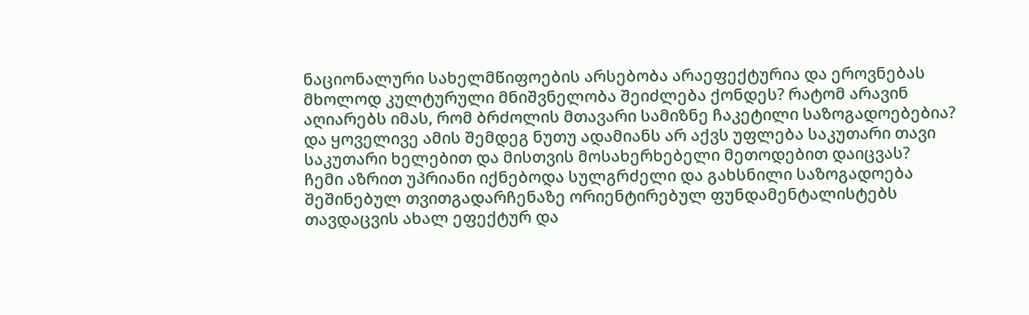ნაციონალური სახელმწიფოების არსებობა არაეფექტურია და ეროვნებას მხოლოდ კულტურული მნიშვნელობა შეიძლება ქონდეს? რატომ არავინ აღიარებს იმას, რომ ბრძოლის მთავარი სამიზნე ჩაკეტილი საზოგადოებებია?
და ყოველივე ამის შემდეგ ნუთუ ადამიანს არ აქვს უფლება საკუთარი თავი საკუთარი ხელებით და მისთვის მოსახერხებელი მეთოდებით დაიცვას?
ჩემი აზრით უპრიანი იქნებოდა სულგრძელი და გახსნილი საზოგადოება შეშინებულ თვითგადარჩენაზე ორიენტირებულ ფუნდამენტალისტებს თავდაცვის ახალ ეფექტურ და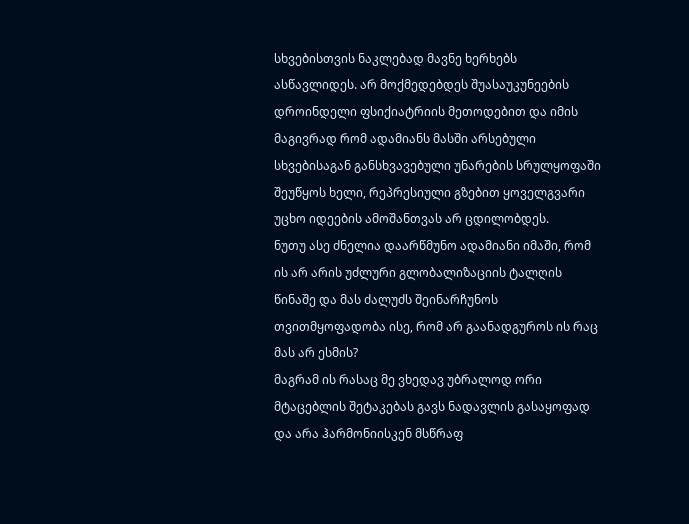სხვებისთვის ნაკლებად მავნე ხერხებს ასწავლიდეს. არ მოქმედებდეს შუასაუკუნეების დროინდელი ფსიქიატრიის მეთოდებით და იმის მაგივრად რომ ადამიანს მასში არსებული სხვებისაგან განსხვავებული უნარების სრულყოფაში შეუწყოს ხელი, რეპრესიული გზებით ყოველგვარი უცხო იდეების ამოშანთვას არ ცდილობდეს.
ნუთუ ასე ძნელია დაარწმუნო ადამიანი იმაში, რომ ის არ არის უძლური გლობალიზაციის ტალღის წინაშე და მას ძალუძს შეინარჩუნოს თვითმყოფადობა ისე, რომ არ გაანადგუროს ის რაც მას არ ესმის?
მაგრამ ის რასაც მე ვხედავ უბრალოდ ორი მტაცებლის შეტაკებას გავს ნადავლის გასაყოფად და არა ჰარმონიისკენ მსწრაფ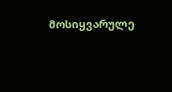მოსიყვარულე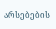არსებების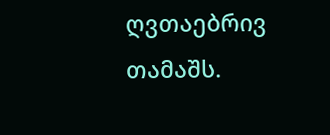ღვთაებრივ თამაშს.